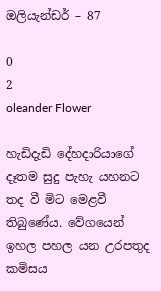ඔලියැන්ඩර් – 87

0
2
oleander Flower

හැඩිදැඩි දේහදාරියාගේ දෑතම සුදු පැහැ යහනට  තද වී මිට මෙළවී තිබුණේය. වේගයෙන් ඉහල පහල යන උරපතුද කමිසය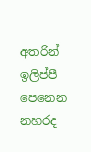අතරින් ඉලිප්පී පෙනෙන නහරද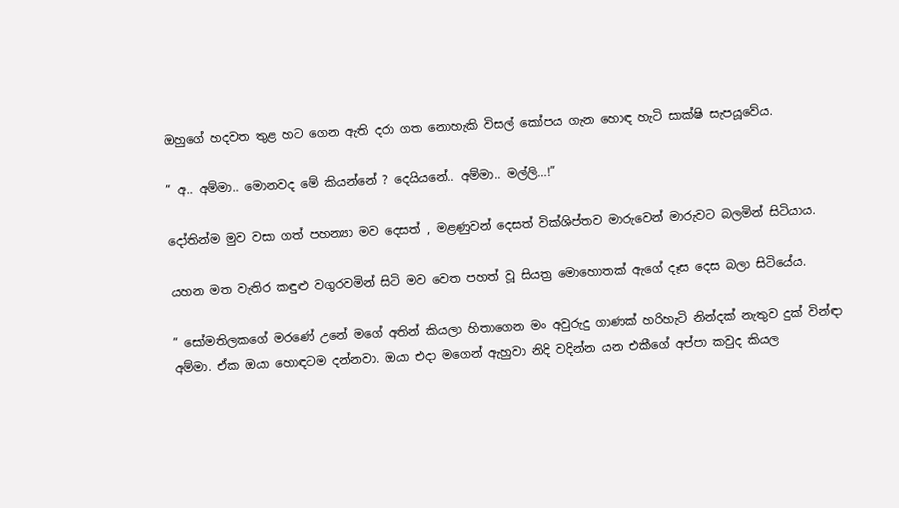ඔහුගේ හදවත තුළ හට ගෙන ඇති දරා ගත නොහැකි විසල් කෝපය ගැන හොඳ හැටි සාක්ෂි සැපයූවේය.

” අ.. අම්මා.. මොනවද මේ කියන්නේ ? දෙයියනේ.. අම්මා.. මල්ලි…!”

දෝතින්ම මුව වසා ගත් පහන්‍යා මව දෙසත් , මළණුවන් දෙසත් වික්ශිප්තව මාරුවෙන් මාරුවට බලමින් සිටියාය.

යහන මත වැතිර කඳුළු වගුරවමින් සිටි මව වෙත පහත් වූ සියත්‍ර මොහොතක් ඇගේ දෑස දෙස බලා සිටියේය.

” සෝමතිලකගේ මරණේ උනේ මගේ අතින් කියලා හිතාගෙන මං අවුරුදු ගාණක් හරිහැටි නින්දක් නැතුව දුක් වින්ඳා අම්මා. ඒක ඔයා හොඳටම දන්නවා. ඔයා එදා මගෙන් ඇහුවා නිදි වදින්න යන එකීගේ අප්පා කවුද කියල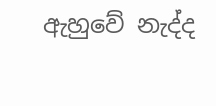ඇහුවේ නැද්ද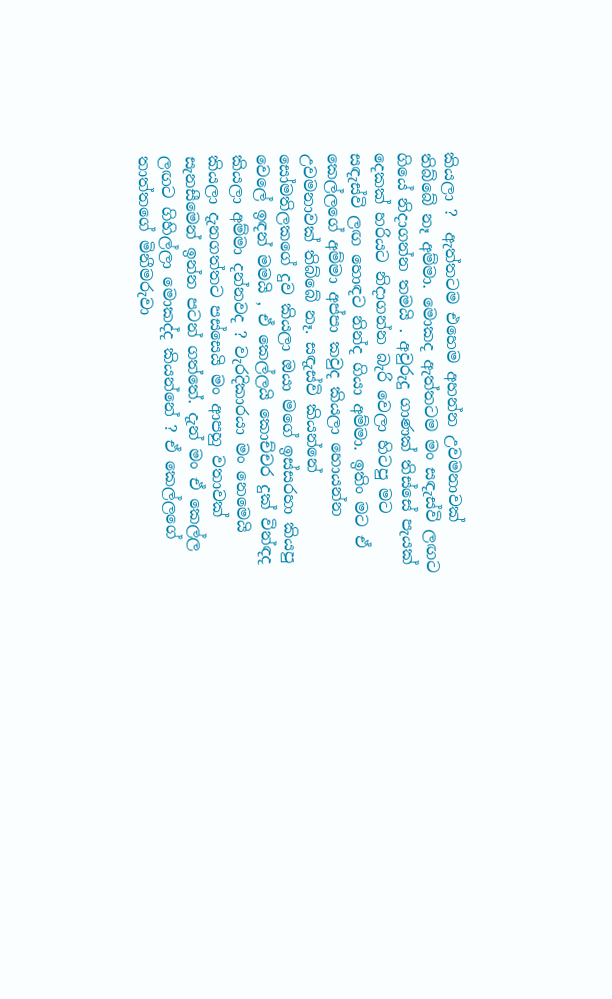කියලා ?  ඇත්තටම එහෙම අහන්න උවමනාවක් තිබ්බේ නෑ අම්මා. මොකද ඇත්තටම මං සඳැස්වි ලඟට ගියේ නිදාගන්න තමයි . අවුරුදු ගාණක් තිස්සේ පැයක් දෙකක් හරියට නිදාගන්න බැරි වෙලා හිටපු මට සඳැස්වි ලඟ හොඳට නින්ද ගියා අම්මා. ඉතිං මට ඒ කෙල්ලගේ අම්මා අප්පා කවුද කියලා හොයන්න උවමනාවක් තිබ්බේ නෑ. සඳැස්වි කියන්නේ සෝමතිලකගේ දුව කියලා ඔයා මගේ ඉස්සරහා කියපු වෙලේ ඉඳන් මමයි , ඒ කෙල්ලයි කොච්චර දුක් වින්ඳද කියලා අම්මා දන්නවද ? වැරදිකාරයා මං නෙමෙයි කියලා දැනගත්තට පස්සෙයි මං ආපහු වතාවක් සැනසීමෙන් ඉන්න පටන් ගත්තේ. දැන් මං ඒ කෙල්ල ලඟට ගිහිල්ලා මොකද්ද කියන්නේ ? ඒ කෙල්ලගේ තාත්‍තගේ මිනීමරුවා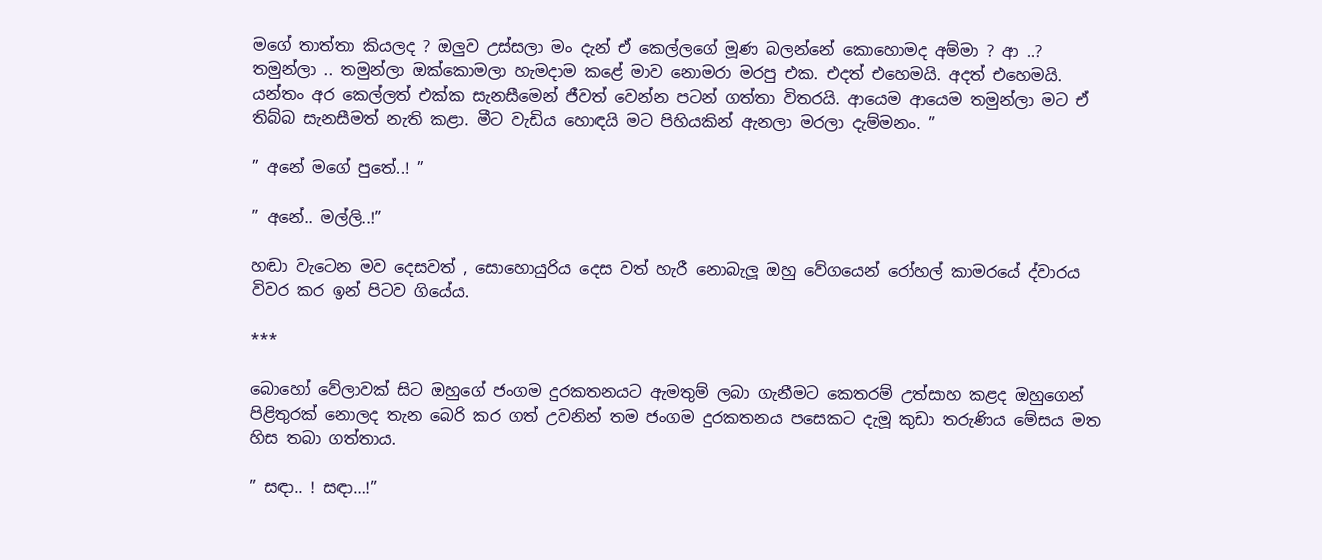මගේ තාත්තා කියලද ? ඔලුව උස්සලා මං දැන් ඒ කෙල්ලගේ මූණ බලන්නේ කොහොමද අම්මා ? ආ ..? තමුන්ලා .. තමුන්ලා ඔක්කොමලා හැමදාම කළේ මාව නොමරා මරපු එක. එදත් එහෙමයි. අදත් එහෙමයි. යන්තං අර කෙල්ලත් එක්ක සැනසීමෙන් ජීවත් වෙන්න පටන් ගත්‍තා විතරයි. ආයෙම ආයෙම තමුන්ලා මට ඒ තිබ්බ සැනසීමත් නැති කළා. මීට වැඩිය හොඳයි මට පිහියකින් ඇනලා මරලා දැම්මනං. ”

” අනේ මගේ පුතේ..! ”

” අනේ.. මල්ලි..!”

හඬා වැටෙන මව දෙසවත් , සොහොයුරිය දෙස වත් හැරී නොබැලූ ඔහු වේගයෙන් රෝහල් කාමරයේ ද්වාරය විවර කර ඉන් පිටව ගියේය.

***

බොහෝ වේලාවක් සිට ඔහුගේ ජංගම දුරකතනයට ඇමතුම් ලබා ගැනීමට කෙතරම් උත්සාහ කළද ඔහුගෙන් පිළිතුරක් නොලද තැන බෙරි කර ගත් උවනින් තම ජංගම දුරකතනය පසෙකට දැමූ කුඩා තරුණිය මේසය මත හිස තබා ගත්තාය.

” සඳා.. ! සඳා…!”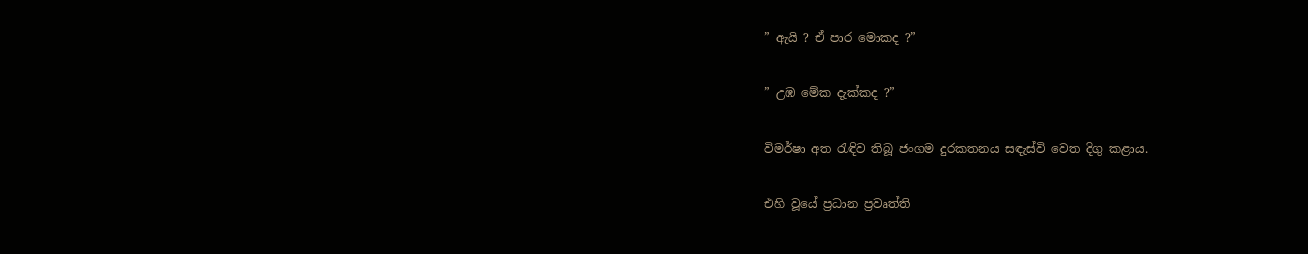” ඇයි ? ඒ පාර මොකද ?”

” උඹ මේක දැක්කද ?”

විමර්ෂා අත රැඳිව තිබූ ජංගම දුරකතනය සඳැස්වි වෙත දිගු කළාය.

එහි වූයේ ප්‍රධාන ප්‍රවෘත්ති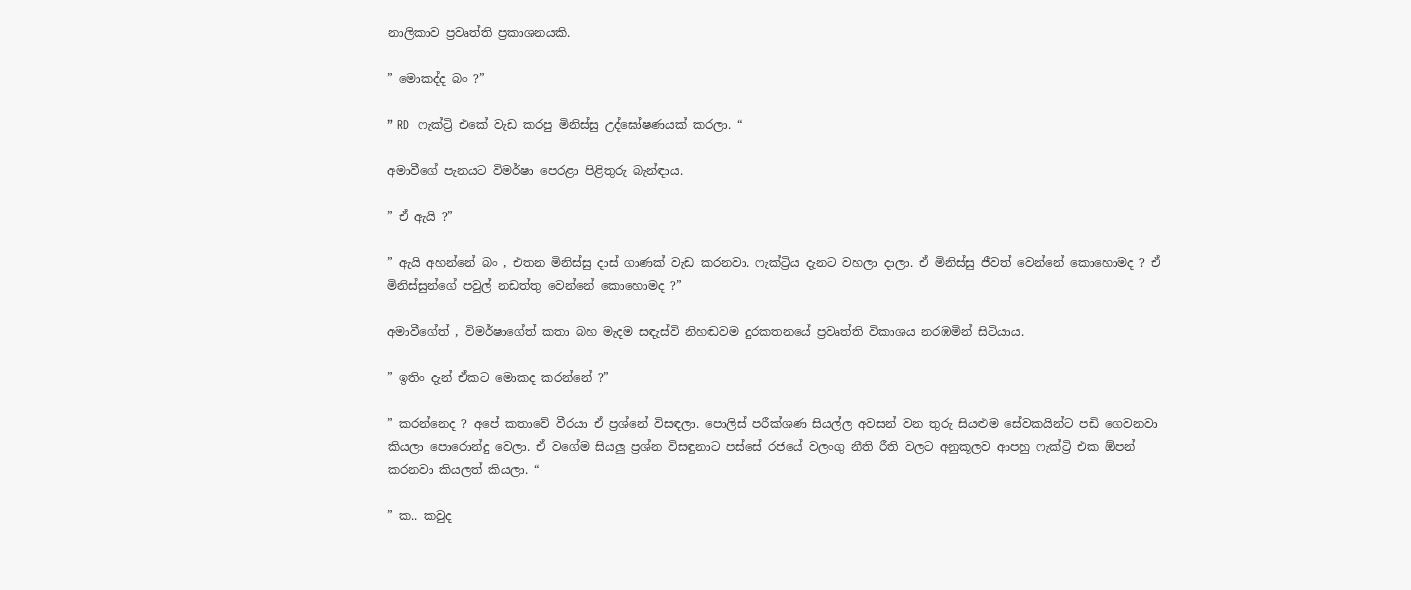නාලිකාව ප්‍රවෘත්ති ප්‍රකාශනයකි.

” මොකද්ද බං ?”

” RD  ෆැක්ට්‍රි එකේ වැඩ කරපු මිනිස්සු උද්ඝෝෂණයක් කරලා. “

අමාවීගේ පැනයට විමර්ෂා පෙරළා පිළිතුරු බැන්ඳාය.

” ඒ ඇයි ?”

” ඇයි අහන්නේ බං , එතන මිනිස්සු දාස් ගාණක් වැඩ කරනවා. ෆැක්ට්‍රිය දැනට වහලා දාලා. ඒ මිනිස්සු ජීවත් වෙන්නේ කොහොමද ? ඒ මිනිස්සුන්ගේ පවුල් නඩත්‍තු වෙන්නේ කොහොමද ?”

අමාවීගේත් , විමර්ෂාගේත් කතා බහ මැදම සඳැස්වි නිහඬවම දුරකතනයේ ප්‍රවෘත්ති විකාශය නරඹමින් සිටියාය.

” ඉතිං දැන් ඒකට මොකද කරන්නේ ?”

” කරන්නෙද ? අපේ කතාවේ වීරයා ඒ ප්‍රශ්නේ විසඳලා. පොලිස් පරීක්ශණ සියල්ල අවසන් වන තුරු සියළුම සේවකයින්ට පඩි ගෙවනවා කියලා පොරොන්දු වෙලා. ඒ වගේම සියලු ප්‍රශ්න විසඳුනාට පස්සේ රජයේ වලංගු නීති රීති වලට අනුකූලව ආපහු ෆැක්ට්‍රි එක ඕපන් කරනවා කියලත් කියලා. “

” ක.. කවුද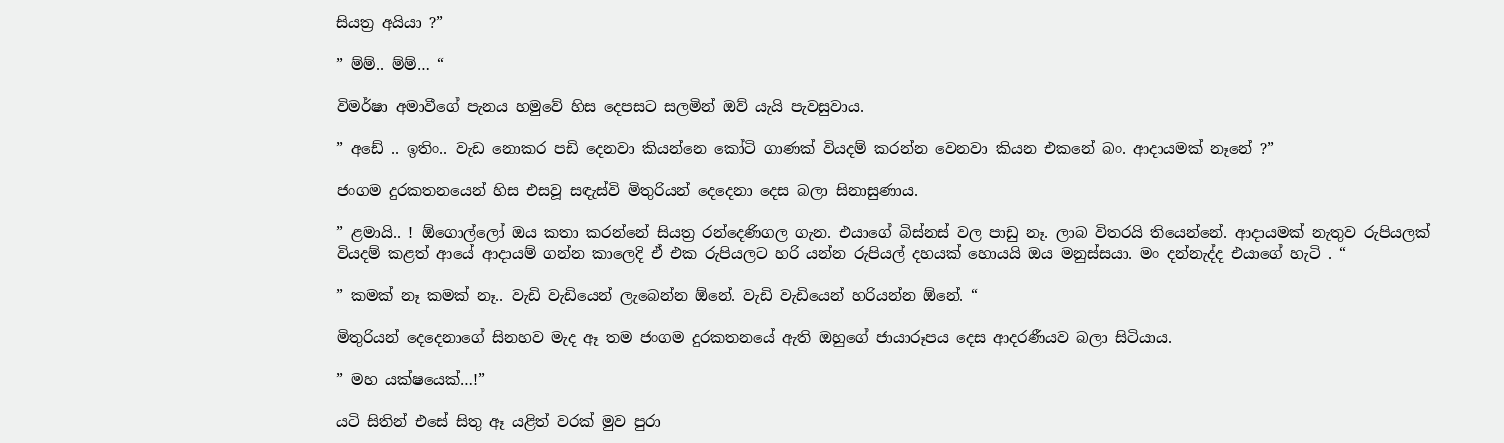සියත්‍ර අයියා ?”

” ම්ම්.. ම්ම්… “

විමර්ෂා අමාවීගේ පැනය හමුවේ හිස දෙපසට සලමින් ඔව් යැයි පැවසුවාය.

” අඩේ .. ඉතිං.. වැඩ නොකර පඩි දෙනවා කියන්නෙ කෝටි ගාණක් වියදම් කරන්න වෙනවා කියන එකනේ බං. ආදායමක් නෑනේ ?”

ජංගම දුරකතනයෙන් හිස එසවූ සඳැස්වි මිතුරියන් දෙදෙනා දෙස බලා සිනාසුණාය.

” ළමායි.. ! ඕගොල්ලෝ ඔය කතා කරන්නේ සියත්‍ර රන්දෙණිගල ගැන. එයාගේ බිස්නස් වල පාඩු නෑ. ලාබ විතරයි තියෙන්නේ. ආදායමක් නැතුව රුපියලක් වියදම් කළත් ආයේ ආදායම් ගන්න කාලෙදි ඒ එක රුපියලට හරි යන්න රුපියල් දහයක් හොයයි ඔය මනුස්සයා. මං දන්නැද්ද එයාගේ හැටි . “

” කමක් නෑ කමක් නෑ.. වැඩි වැඩියෙන් ලැබෙන්න ඕනේ. වැඩි වැඩියෙන් හරියන්න ඕනේ. “

මිතුරියන් දෙදෙනාගේ සිනහව මැද ඈ තම ජංගම දුරකතනයේ ඇති ඔහුගේ ජායාරූපය දෙස ආදරණීයව බලා සිටියාය.

” මහ යක්ෂයෙක්…!”

යටි සිතින් එසේ සිතු ඈ යළිත් වරක් මුව පුරා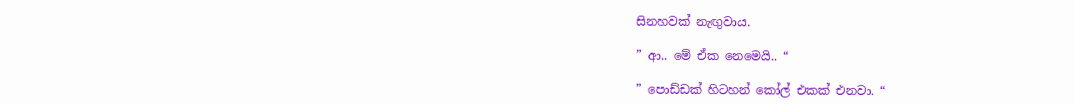සිනහවක් නැඟුවාය.

” ආ.. මේ ඒක නෙමෙයි.. “

” පොඩ්ඩක් හිටහන් කෝල් එකක් එනවා. “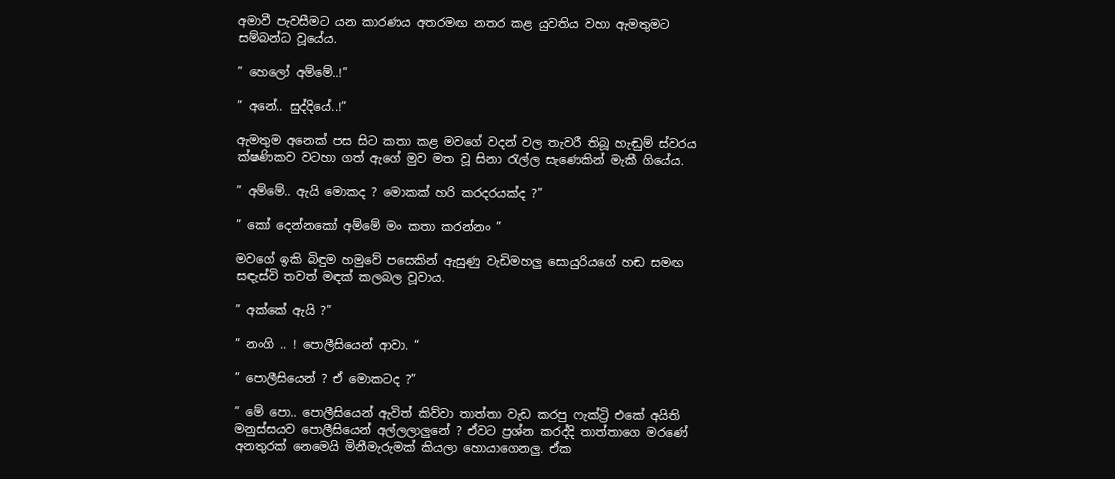අමාවී පැවසීමට යන කාරණය අතරමඟ නතර කළ යුවතිය වහා ඇමතුමට සම්බන්ධ වූයේය.

” හෙලෝ අම්මේ..!”

” අනේ.. සුද්දියේ..!”

ඇමතුම අනෙක් පස සිට කතා කළ මවගේ වදන් වල තැවරී තිබූ හැඬුම් ස්වරය ක්ෂණිකව වටහා ගත් ඇගේ මුව මත වූ සිනා රැල්ල සැණෙකින් මැකී ගියේය.

” අම්මේ.. ඇයි මොකද ? මොකක් හරි කරදරයක්ද ?”

” කෝ දෙන්නකෝ අම්මේ මං කතා කරන්නං ”

මවගේ ඉකි බිඳුම හමුවේ පසෙකින් ඇසුණු වැඩිමහලු සොයුරියගේ හඬ සමඟ සඳැස්වි තවත් මඳක් කලබල වූවාය.

” අක්කේ ඇයි ?”

” නංගි .. ! පොලීසියෙන් ආවා. “

” පොලීසියෙන් ? ඒ මොකටද ?”

” මේ පො.. පොලීසියෙන් ඇවිත් කිව්වා තාත්‍තා වැඩ කරපු ෆැක්ට්‍රි එකේ අයිති මනුස්සයව පොලීසියෙන් අල්ලලාලුනේ ? ඒවට ප්‍රශ්න කරද්දි තාත්තාගෙ මරණේ අනතුරක් නෙමෙයි මිනීමැරුමක් කියලා හොයාගෙනලු. ඒක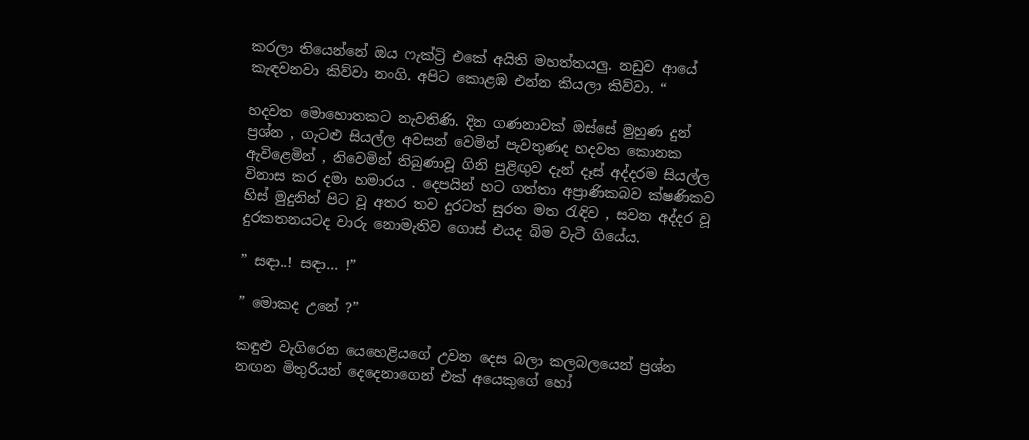කරලා තියෙන්නේ ඔය ෆැක්ට්‍රි එකේ අයිති මහත්තයලු. නඩුව ආයේ කැඳවනවා කිව්වා නංගි. අපිට කොළඹ එන්න කියලා කිව්වා. “

හදවත මොහොතකට නැවතිණි. දින ගණනාවක් ඔස්සේ මුහුණ දුන් ප්‍රශ්න , ගැටළු සියල්ල අවසන් වෙමින් පැවතුණද හදවත කොනක ඇවිළෙමින් , නිවෙමින් තිබුණාවූ ගිනි පුළිඟුව දැන් දෑස් අද්දරම සියල්ල විනාස කර දමා හමාරය . දෙපයින් හට ගත්තා අප්‍රාණිකබව ක්ෂණිකව හිස් මුදුනින් පිට වූ අතර තව දුරටත් සුරත මත රැඳිව , සවන අද්දර වූ දුරකතනයටද වාරු නොමැතිව ගොස් එයද බිම වැටී ගියේය.

” සඳා..! සඳා… !”

” මොකද උනේ ?”

කඳුළු වැගිරෙන යෙහෙළියගේ උවන දෙස බලා කලබලයෙන් ප්‍රශ්න නඟන මිතුරියන් දෙදෙනාගෙන් එක් අයෙකුගේ හෝ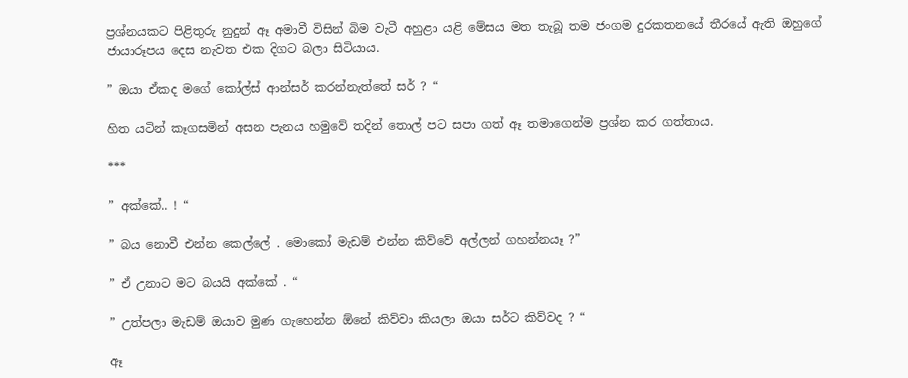ප්‍රශ්නයකට පිළිතුරු නුදුන් ඈ අමාවී විසින් බිම වැටී අහුළා යළි මේසය මත තැබූ තම ජංගම දුරකතනයේ තීරයේ ඇති ඔහුගේ ජායාරූපය දෙස නැවත එක දිගට බලා සිටියාය.

” ඔයා ඒකද මගේ කෝල්ස් ආන්සර් කරන්නැත්තේ සර් ? “

හිත යටින් කෑගසමින් අසන පැනය හමුවේ තදින් තොල් පට සපා ගත් ඈ තමාගෙන්ම ප්‍රශ්න කර ගත්තාය.

***

” අක්කේ.. ! “

” බය නොවී එන්න කෙල්ලේ . මොකෝ මැඩම් එන්න කිව්වේ අල්ලන් ගහන්නයෑ ?”

” ඒ උනාට මට බයයි අක්කේ . “

” උත්පලා මැඩම් ඔයාව මුණ ගැහෙන්න ඕනේ කිව්වා කියලා ඔයා සර්ට කිව්වද ? “

ඈ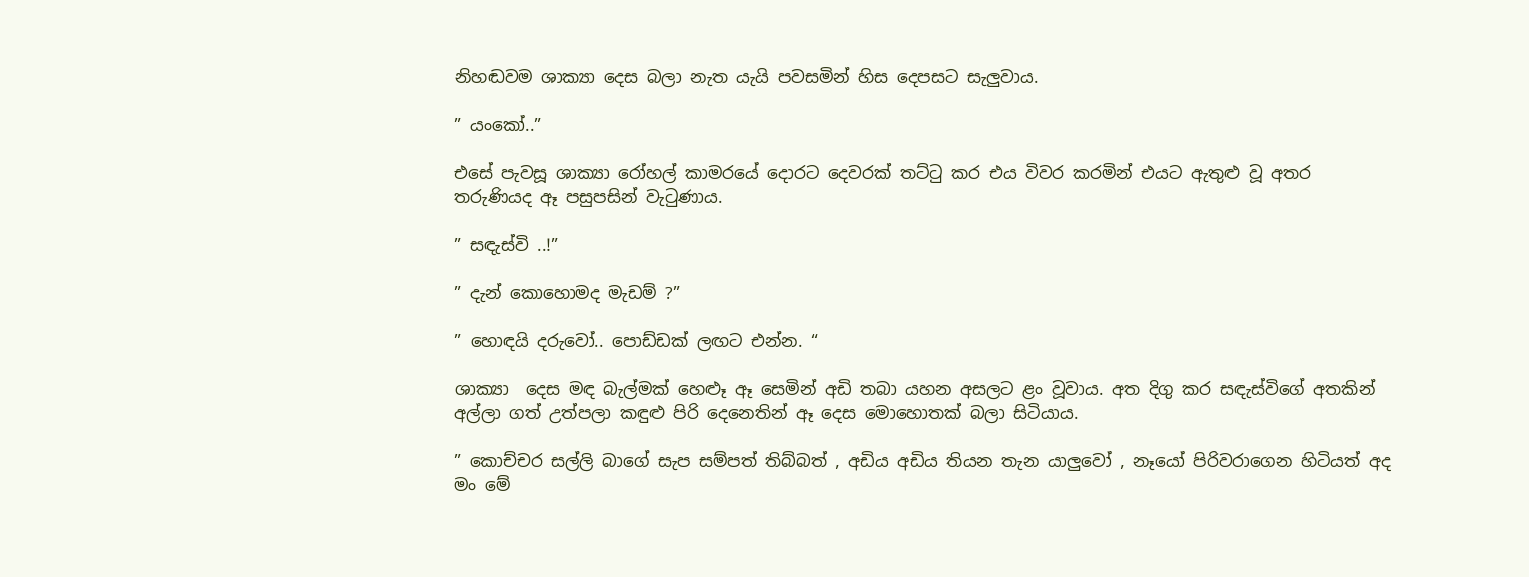නිහඬවම ශාක්‍යා දෙස බලා නැත යැයි පවසමින් හිස දෙපසට සැලුවාය.

” යංකෝ..”

එසේ පැවසූ ශාක්‍යා රෝහල් කාමරයේ දොරට දෙවරක් තට්ටු කර එය විවර කරමින් එයට ඇතුළු වූ අතර තරුණියද ඈ පසුපසින් වැටුණාය.

” සඳැස්වි ..!”

” දැන් කොහොමද මැඩම් ?”

” හොඳයි දරුවෝ.. පොඩ්ඩක් ලඟට එන්න. “

ශාක්‍යා  දෙස මඳ බැල්මක් හෙළූ ඈ සෙමින් අඩි තබා යහන අසලට ළං වූවාය. අත දිගු කර සඳැස්විගේ අතකින් අල්ලා ගත් උත්පලා කඳුළු පිරි දෙනෙතින් ඈ දෙස මොහොතක් බලා සිටියාය.

” කොච්චර සල්ලි බාගේ සැප සම්පත් තිබ්බත් , අඩිය අඩිය තියන තැන යාලුවෝ , නෑයෝ පිරිවරාගෙන හිටියත් අද මං මේ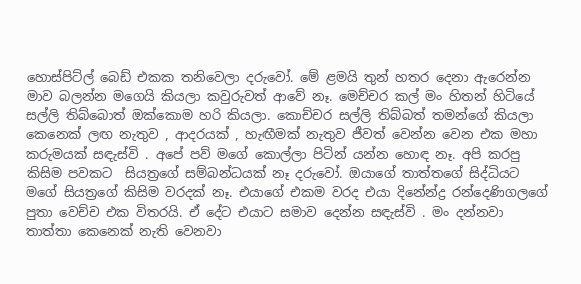හොස්පිට්ල් බෙඩ් එකක තනිවෙලා දරුවෝ. මේ ළමයි තුන් හතර දෙනා ඇරෙන්න මාව බලන්න මගෙයි කියලා කවුරුවත් ආවේ නෑ. මෙච්චර කල් මං හිතන් හිටියේ සල්ලි තිබ්බොත් ඔක්කොම හරි කියලා. කොච්චර සල්ලි තිබ්බත් තමන්ගේ කියලා කෙනෙක් ලඟ නැතුව , ආදරයක් , හැඟීමක් නැතුව ජීවත් වෙන්න වෙන එක මහා කරුමයක් සඳැස්වි . අපේ පව් මගේ කොල්ලා පිටින් යන්න හොඳ නෑ. අපි කරපු කිසිම පවකට  සියත්‍රගේ සම්බන්ධයක් නෑ දරුවෝ. ඔයාගේ තාත්තගේ සිද්ධියට මගේ සියත්‍රගේ කිසිම වරදක් නෑ. එයාගේ එකම වරද එයා දිනේන්ද්‍ර රන්දෙණිගලගේ පුතා වෙච්ච එක විතරයි. ඒ දේට එයාට සමාව දෙන්න සඳැස්වි . මං දන්නවා තාත්තා කෙනෙක් නැති වෙනවා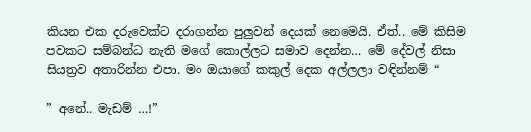කියන එක දරුවෙක්ට දරාගන්න පුලුවන් දෙයක් නෙමෙයි. ඒත්.. මේ කිසිම පවකට සම්බන්ධ නැති මගේ කොල්ලට සමාව දෙන්න… මේ දේවල් නිසා සියත්‍රව අතාරින්න එපා. මං ඔයාගේ කකුල් දෙක අල්ලලා වඳින්නම් “

” අනේ.. මැඩම් …!”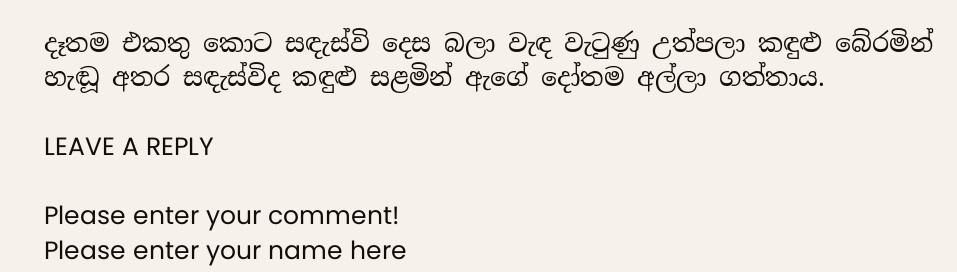දෑතම එකතු කොට සඳැස්වි දෙස බලා වැඳ වැටුණු උත්පලා කඳුළු බේරමින් හැඬූ අතර සඳැස්විද කඳුළු සළමින් ඇගේ දෝතම අල්ලා ගත්තාය.

LEAVE A REPLY

Please enter your comment!
Please enter your name here